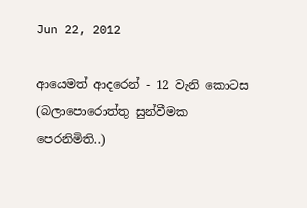Jun 22, 2012

ආයෙමත් ආදරෙන් - 12 වැනි කොටස (බලාපොරොත්තු සුන්වීමක පෙරනිමිති..)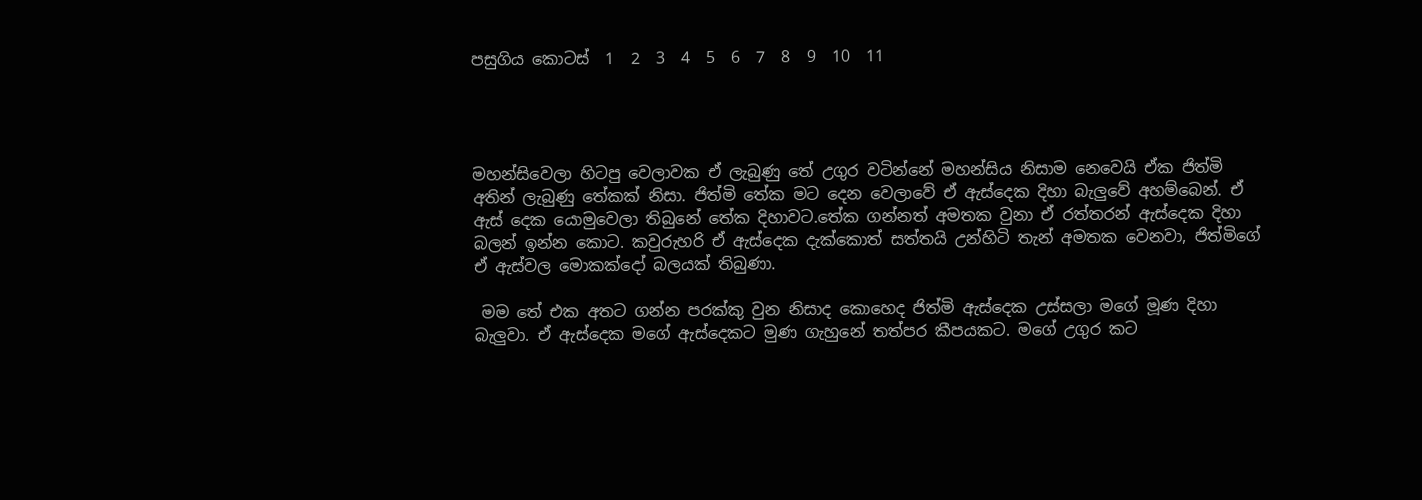පසුගිය කොටස්  1  2  3  4  5  6  7  8  9  10  11




මහන්සිවෙලා හිටපු වෙලාවක ඒ ලැබුණු තේ උගුර වටින්නේ මහන්සිය නිසාම නෙවෙයි ඒක ජිත්මි අතින් ලැබුණු තේකක් නිසා. ජිත්මි තේක මට දෙන වෙලාවේ ඒ ඇස්දෙක දිහා බැලුවේ අහම්බෙන්. ඒ ඇස් දෙක යොමුවෙලා තිබුනේ තේක දිහාවට.තේක ගන්නත් අමතක වුනා ඒ රත්තරන් ඇස්දෙක දිහා බලන් ඉන්න කොට. කවුරුහරි ඒ ඇස්දෙක දැක්කොත් සත්තයි උන්හිටි තැන් අමතක වෙනවා, ජිත්මිගේ ඒ ඇස්වල මොකක්දෝ බලයක් තිබුණා.

 මම තේ එක අතට ගන්න පරක්කු වුන නිසාද කොහෙද ජිත්මි ඇස්දෙක උස්සලා මගේ මූණ දිහා  බැලුවා. ඒ ඇස්දෙක මගේ ඇස්දෙකට මුණ ගැහුනේ තත්පර කීපයකට. මගේ උගුර කට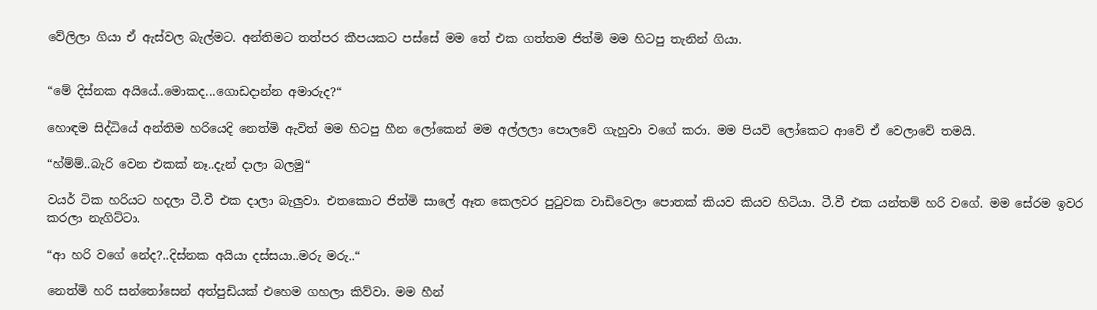වේලිලා ගියා ඒ ඇස්වල බැල්මට. අන්තිමට තත්පර කීපයකට පස්සේ මම තේ එක ගත්තම ජිත්මි මම හිටපු තැනින් ගියා.


“මේ දිස්නක අයියේ..මොකද...ගොඩදාන්න අමාරුද?“

හොඳම සිද්ධියේ අන්තිම හරියෙදි නෙත්මි ඇවිත් මම හිටපු හීන ලෝකෙන් මම අල්ලලා පොලවේ ගැහුවා වගේ කරා. මම පියවි ලෝකෙට ආවේ ඒ වෙලාවේ තමයි.

“හ්ම්ම්..බැරි වෙන එකක් නෑ..දැන් දාලා බලමු“

වයර් ටික හරියට හදලා ටී.වී එක දාලා බැලුවා. එතකොට ජිත්මි සාලේ ඈත කෙලවර පුටුවක වාඩිවෙලා පොතක් කියව කියව හිටියා. ටී.වී එක යන්තම් හරි වගේ. මම සේරම ඉවර කරලා නැගිට්ටා.

“ආ හරි වගේ නේද?..දිස්නක අයියා දස්සයා..මරු මරු..“

නෙත්මි හරි සන්තෝසෙන් අත්පුඩියක් එහෙම ගහලා කිව්වා. මම හීන්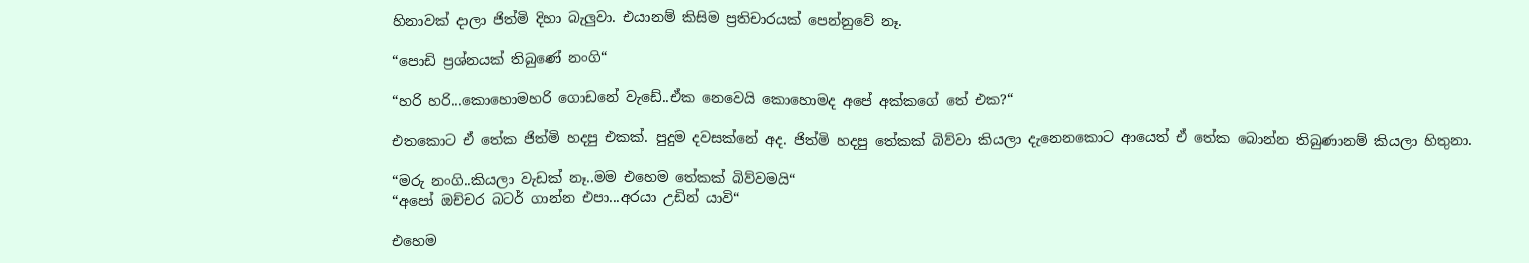හිනාවක් දාලා ජිත්මි දිහා බැලුවා. එයානම් කිසිම ප්‍රතිචාරයක් පෙන්නුවේ නෑ.

“පොඩි ප්‍රශ්නයක් තිබුණේ නංගි“

“හරි හරි...කොහොමහරි ගොඩනේ වැඩේ..ඒක නෙවෙයි කොහොමද අපේ අක්කගේ තේ එක?“

එතකොට ඒ තේක ජිත්මි හදපු එකක්. පුදුම දවසක්නේ අද. ජිත්මි හදපු තේකක් බිව්වා කියලා දැනෙනකොට ආයෙත් ඒ තේක බොන්න තිබුණානම් කියලා හිතුනා.

“මරු නංගි..කියලා වැඩක් නෑ..මම එහෙම තේකක් බිව්වමයි“
“අපෝ ඔච්චර බටර් ගාන්න එපා...අරයා උඩින් යාවි“

එහෙම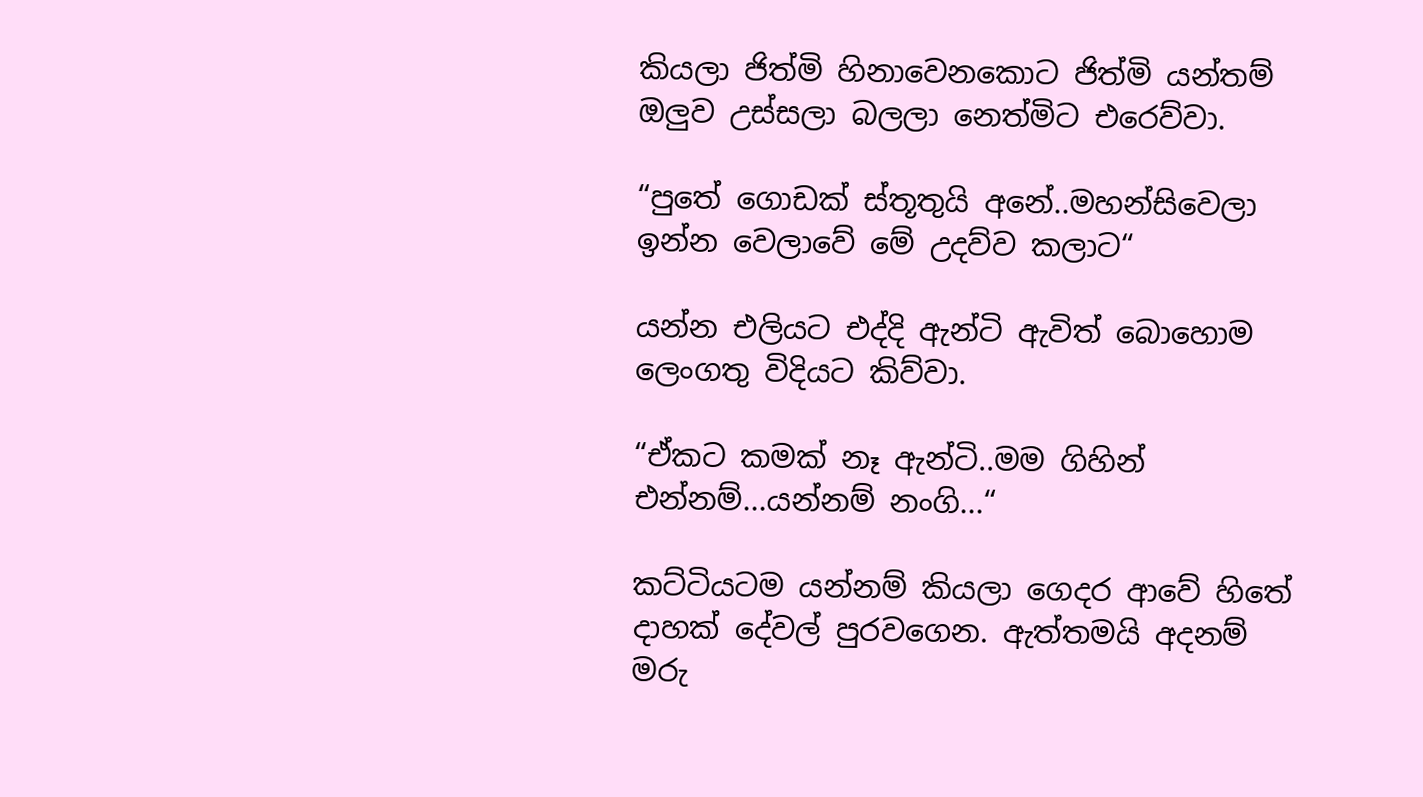කියලා ජිත්මි හිනාවෙනකොට ජිත්මි යන්තම් ඔලුව උස්සලා බලලා නෙත්මිට එරෙව්වා.

“පුතේ ගොඩක් ස්තූතුයි අනේ..මහන්සිවෙලා ඉන්න වෙලාවේ මේ උදව්ව කලාට“

යන්න එලියට එද්දි ඇන්ටි ඇවිත් බොහොම ලෙංගතු විදියට කිව්වා.

“ඒකට කමක් නෑ ඇන්ටි..මම ගිහින් එන්නම්...යන්නම් නංගි...“

කට්ටියටම යන්නම් කියලා ගෙදර ආවේ හිතේ දාහක් දේවල් පුරවගෙන. ඇත්තමයි අදනම් මරු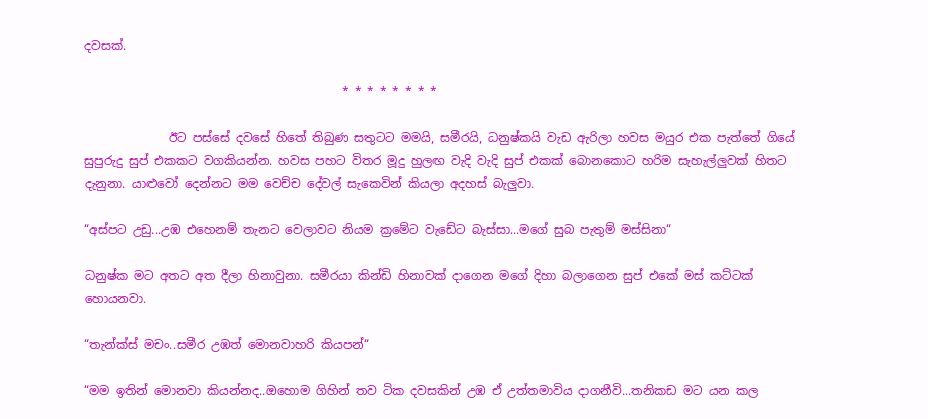දවසක්.

                                           * * * * * * * *

              ඊට පස්සේ දවසේ හිතේ තිබුණ සතුටට මමයි, සමීරයි, ධනුෂ්කයි වැඩ ඇරිලා හවස මයුර එක පැත්තේ ගියේ සුපුරුදු සුප් එකකට වගකියන්න. හවස පහට විතර මූදු හුලඟ වැදි වැදි සුප් එකක් බොනකොට හරිම සැහැල්ලුවක් හිතට දැනුනා. යාළුවෝ දෙන්නට මම වෙච්ච දේවල් සැකෙවින් කියලා අදහස් බැලුවා.

“අස්පට උඩු...උඹ එහෙනම් තැනට වෙලාවට නියම ක්‍රමේට වැඩේට බැස්සා...මගේ සුබ පැතුම් මස්සිනා“

ධනුෂ්ක මට අතට අත දීලා හිනාවුනා. සමීරයා කින්ඩි හිනාවක් දාගෙන මගේ දිහා බලාගෙන සුප් එකේ මස් කට්ටක් හොයනවා.

“තැන්ක්ස් මචං..සමීර උඹත් මොනවාහරි කියපන්“

“මම ඉතින් මොනවා කියන්නද..ඔහොම ගිහින් තව ටික දවසකින් උඹ ඒ උත්තමාවිය දාගනීවි...තනිකඩ මට යන කල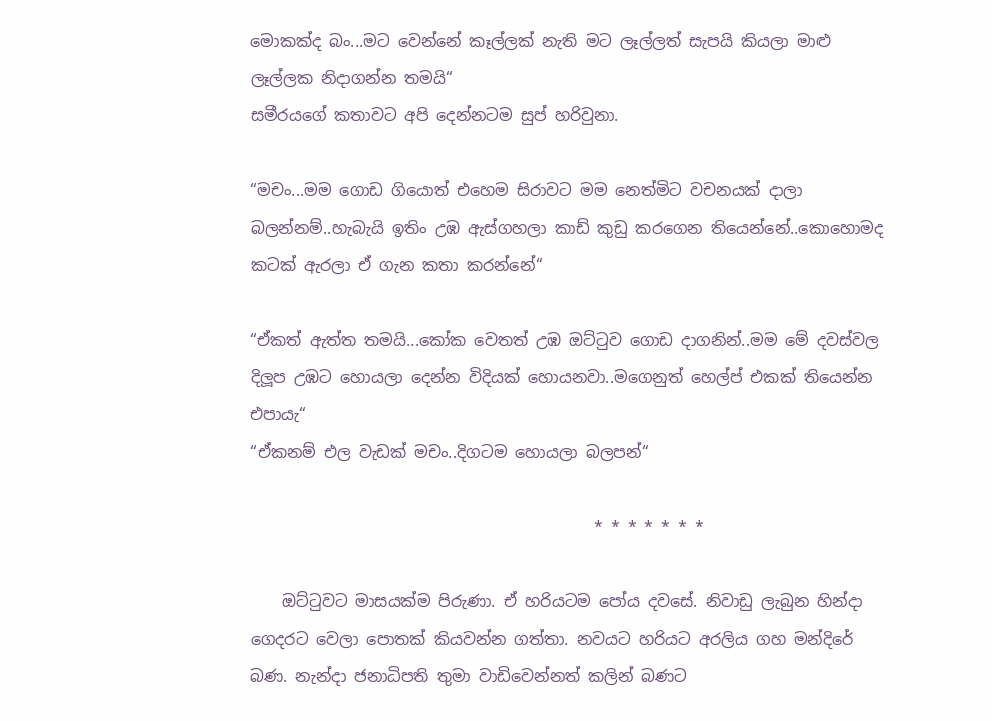මොකක්ද බං...මට වෙන්නේ කෑල්ලක් නැති මට ලෑල්ලත් සැපයි කියලා මාළු ලෑල්ලක නිදාගන්න තමයි“
සමීරයගේ කතාවට අපි දෙන්නටම සුප් හරිවුනා.

“මචං...මම ගොඩ ගියොත් එහෙම සිරාවට මම නෙත්මිට වචනයක් දාලා බලන්නම්..හැබැයි ඉතිං උඹ ඇස්ගහලා කාඩ් කුඩු කරගෙන තියෙන්නේ..කොහොමද කටක් ඇරලා ඒ ගැන කතා කරන්නේ“

“ඒකත් ඇත්ත තමයි...කෝක වෙතත් උඹ ඔට්ටුව ගොඩ දාගනින්..මම මේ දවස්වල දිලූප උඹට හොයලා දෙන්න විදියක් හොයනවා..මගෙනුත් හෙල්ප් එකක් තියෙන්න එපායැ“
“ඒකනම් එල වැඩක් මචං..දිගටම හොයලා බලපන්“

                                           * * * * * * *

    ඔට්ටුවට මාසයක්ම පිරුණා. ඒ හරියටම පෝය දවසේ. නිවාඩු ලැබුන හින්දා ගෙදරට වෙලා පොතක් කියවන්න ගත්තා. නවයට හරියට අරලිය ගහ මන්දිරේ බණ. නැන්දා ජනාධිපති තුමා වාඩිවෙන්නත් කලින් බණට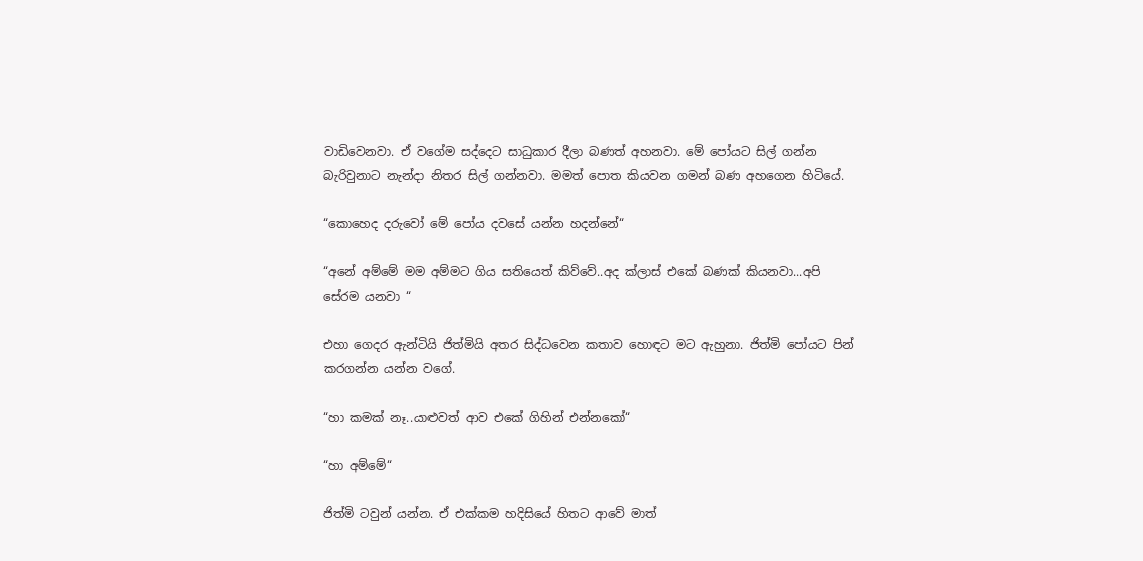වාඩිවෙනවා. ඒ වගේම සද්දෙට සාධුකාර දීලා බණත් අහනවා. මේ පෝයට සිල් ගන්න බැරිවුනාට නැන්දා නිතර සිල් ගන්නවා. මමත් පොත කියවන ගමන් බණ අහගෙන හිටියේ.

“කොහෙද දරුවෝ මේ පෝය දවසේ යන්න හදන්නේ“

“අනේ අම්මේ මම අම්මට ගිය සතියෙත් කිව්වේ..අද ක්ලාස් එකේ බණක් කියනවා...අපි සේරම යනවා “

එහා ගෙදර ඇන්ටියි ජිත්මියි අතර සිද්ධවෙන කතාව හොඳට මට ඇහුනා. ජිත්මි පෝයට පින් කරගන්න යන්න වගේ.

“හා කමක් නෑ..යාළුවත් ආව එකේ ගිහින් එන්නකෝ“

“හා අම්මේ“

ජිත්මි ටවුන් යන්න. ඒ එක්කම හදිසියේ හිතට ආවේ මාත්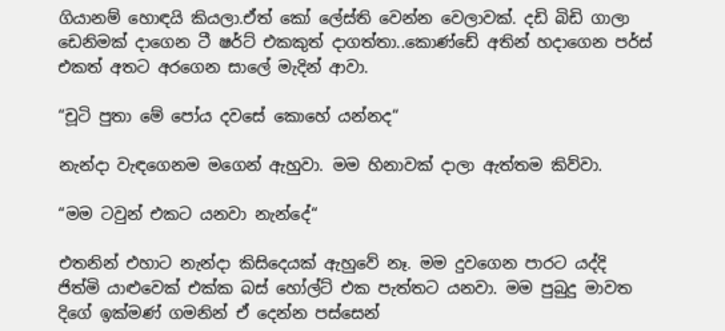ගියානම් හොඳයි කියලා.ඒත් කෝ ලේස්ති වෙන්න වෙලාවක්. දඩි බිඩි ගාලා ඩෙනිමක් දාගෙන ටී ෂර්ට් එකකුත් දාගත්තා..කොණ්ඩේ අතින් හදාගෙන පර්ස් එකත් අතට අරගෙන සාලේ මැදින් ආවා.

“චූටි පුතා මේ පෝය දවසේ කොහේ යන්නද“

නැන්දා වැඳගෙනම මගෙන් ඇහුවා. මම හිනාවක් දාලා ඇත්තම කිව්වා.

“මම ටවුන් එකට යනවා නැන්දේ“

එතනින් එහාට නැන්දා කිසිදෙයක් ඇහුවේ නෑ. මම දුවගෙන පාරට යද්දි ජිත්මි යාළුවෙක් එක්ක බස් හෝල්ට් එක පැත්තට යනවා. මම පුබුදු මාවත දිගේ ඉක්මණ් ගමනින් ඒ දෙන්න පස්සෙන්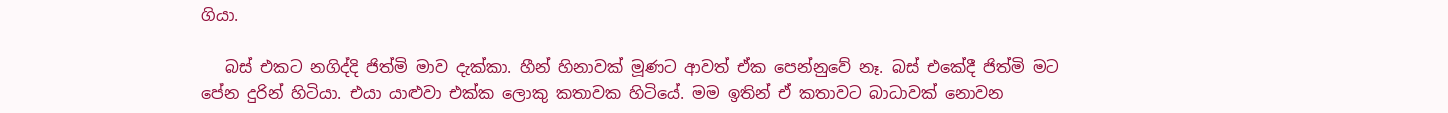ගියා.

   බස් එකට නගිද්දි ජිත්මි මාව දැක්කා. හීන් හිනාවක් මූණට ආවත් ඒක පෙන්නුවේ නෑ. බස් එකේදී ජිත්මි මට පේන දුරින් හිටියා. එයා යාළුවා එක්ක ලොකු කතාවක හිටියේ. මම ඉතින් ඒ කතාවට බාධාවක් නොවන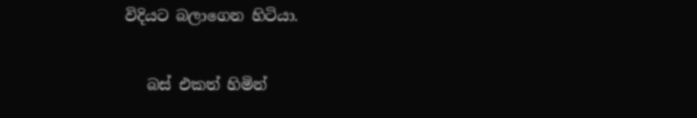විදියට බලාගෙන හිටියා.

   බස් එකත් හිමින්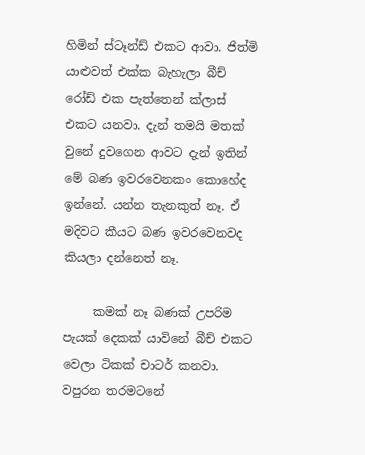හිමින් ස්ටෑන්ඩ් එකට ආවා. ජිත්මි යාළුවත් එක්ක බැහැලා බීච් රෝඩ් එක පැත්තෙන් ක්ලාස් එකට යනවා. දැන් තමයි මතක් වුනේ දුවගෙන ආවට දැන් ඉතින් මේ බණ ඉවරවෙනකං කොහේද ඉන්නේ. යන්න තැනකුත් නෑ. ඒ මදිවට කීයට බණ ඉවරවෙනවද කියලා දන්නෙත් නෑ.

     කමක් නෑ බණක් උපරිම පැයක් දෙකක් යාවිනේ බීච් එකට වෙලා ටිකක් චාටර් කනවා. වපුරන තරමටනේ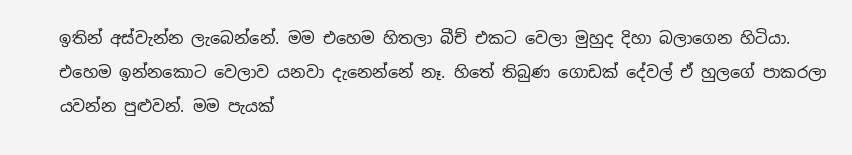ඉතින් අස්වැන්න ලැබෙන්නේ. මම එහෙම හිතලා බීච් එකට වෙලා මුහුද දිහා බලාගෙන හිටියා. එහෙම ඉන්නකොට වෙලාව යනවා දැනෙන්නේ නෑ. හිතේ තිබුණ ගොඩක් දේවල් ඒ හුලගේ පාකරලා යවන්න පුළුවන්. මම පැයක්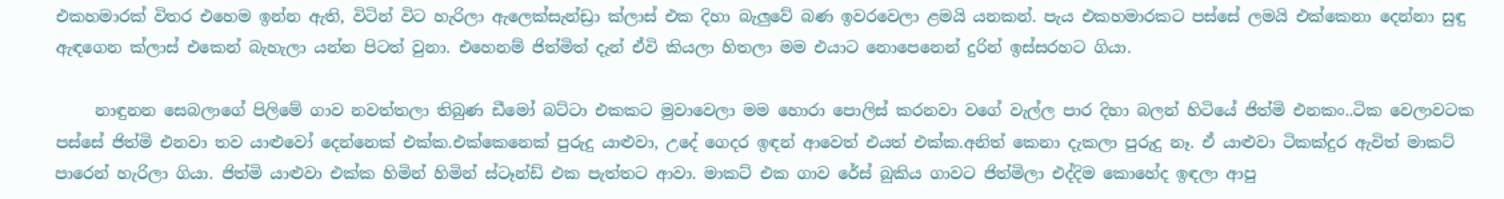එකහමාරක් විතර එහෙම ඉන්න ඇති, විටින් විට හැරිලා ඇලෙක්සැන්ඩ්‍රා ක්ලාස් එක දිහා බැලුවේ බණ ඉවරවෙලා ළමයි යනකන්. පැය එකහමාරකට පස්සේ ලමයි එක්කෙනා දෙන්නා සුඳු ඇඳගෙන ක්ලාස් එකෙන් බැහැලා යන්න පිටත් වුනා. එහෙනම් ජිත්මිත් දැන් ඒවි කියලා හිතලා මම එයාට නොපෙනෙන් දුරින් ඉස්සරහට ගියා.

     නාඳුනන සෙබලාගේ පිලිමේ ගාව නවත්තලා තිබුණ ඩීමෝ බට්ටා එකකට මුවාවෙලා මම හොරා පොලිස් කරනවා වගේ වැල්ල පාර දිහා බලන් හිටියේ ජිත්මි එනකං..ටික වෙලාවටක පස්සේ ජිත්මි එනවා තව යාළුවෝ දෙන්නෙක් එක්ක.එක්කෙනෙක් පුරුදු යාළුවා, උදේ ගෙදර ඉඳන් ආවෙත් එයත් එක්ක.අනිත් කෙනා දැකලා පුරුදු නෑ. ඒ යාළුවා ටිකක්දුර ඇවිත් මාකට් පාරෙන් හැරිලා ගියා. ජිත්මි යාළුවා එක්ක හිමින් හිමින් ස්ටෑන්ඩ් එක පැත්තට ආවා. මාකට් එක ගාව රේස් බුකිය ගාවට ජිත්මිලා එද්දිම කොහේද ඉඳලා ආපු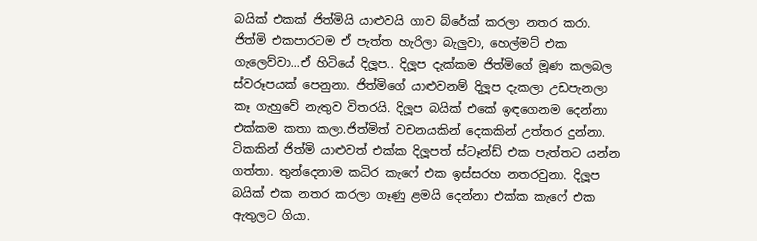බයික් එකක් ජිත්මියි යාළුවයි ගාව බ්රේක් කරලා නතර කරා. ජිත්මි එකපාරටම ඒ පැත්ත හැරිලා බැලුවා, හෙල්මට් එක ගැලෙව්වා...ඒ හිටියේ දිලූප.. දිලූප දැක්කම ජිත්මිගේ මූණ කලබල ස්වරූපයක් පෙනුනා. ජිත්මිගේ යාළුවනම් දිලූප දැකලා උඩපැනලා කෑ ගැහුවේ නැතුව විතරයි. දිලූප බයික් එකේ ඉඳගෙනම දෙන්නා එක්කම කතා කලා.ජිත්මිත් වචනයකින් දෙකකින් උත්තර දුන්නා. ටිකකින් ජිත්මි යාළුවත් එක්ක දිලූපත් ස්ටෑන්ඩ් එක පැත්තට යන්න ගත්තා. තුන්දෙනාම කධිර කැෆේ එක ඉස්සරහ නතරවුනා. දිලූප බයික් එක නතර කරලා ගෑණු ළමයි දෙන්නා එක්ක කැෆේ එක ඇතුලට ගියා.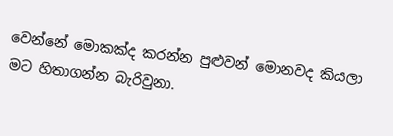වෙන්නේ මොකක්ද කරන්න පුළුවන් මොනවද කියලා මට හිතාගන්න බැරිවුනා.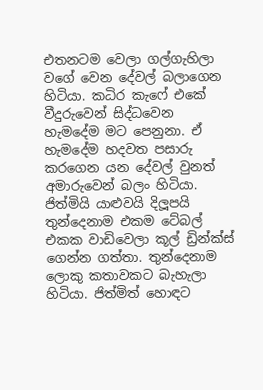එතනටම වෙලා ගල්ගැහිලා වගේ වෙන දේවල් බලාගෙන හිටියා. කධිර කැෆේ එකේ වීදුරුවෙන් සිද්ධවෙන හැමදේම මට පෙනුනා. ඒ හැමදේම හදවත පසාරු කරගෙන යන දේවල් වුනත් අමාරුවෙන් බලං හිටියා. ජිත්මියි යාළුවයි දිලූපයි තුන්දෙනාම එකම ටේබල් එකක වාඩිවෙලා කූල් ඩ්‍රින්ක්ස් ගෙන්න ගත්තා. තුන්දෙනාම ලොකු කතාවකට බැහැලා  හිටියා. ජිත්මිත් හොඳට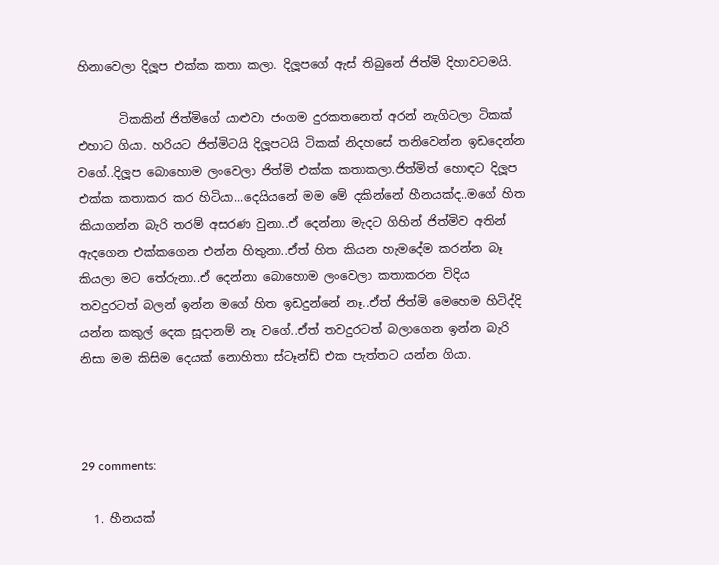හිනාවෙලා දිලූප එක්ක කතා කලා. දිලූපගේ ඇස් තිබුනේ ජිත්මි දිහාවටමයි.

       ටිකකින් ජිත්මිගේ යාළුවා ජංගම දුරකතනෙත් අරන් නැගිටලා ටිකක් එහාට ගියා. හරියට ජිත්මිටයි දිලූපටයි ටිකක් නිදහසේ තනිවෙන්න ඉඩදෙන්න වගේ..දිලූප බොහොම ලංවෙලා ජිත්මි එක්ක කතාකලා.ජිත්මිත් හොඳට දිලූප එක්ක කතාකර කර හිටියා...දෙයියනේ මම මේ දකින්නේ හීනයක්ද..මගේ හිත කියාගන්න බැරි තරම් අසරණ වුනා..ඒ දෙන්නා මැදට ගිහින් ජිත්මිව අතින් ඇදගෙන එක්කගෙන එන්න හිතුනා..ඒත් හිත කියන හැමදේම කරන්න බෑ කියලා මට තේරුනා..ඒ දෙන්නා බොහොම ලංවෙලා කතාකරන විදිය තවදුරටත් බලන් ඉන්න මගේ හිත ඉඩදුන්නේ නෑ..ඒත් ජිත්මි මෙහෙම හිටිද්දි යන්න කකුල් දෙක සූදානම් නෑ වගේ..ඒත් තවදුරටත් බලාගෙන ඉන්න බැරි නිසා මම කිසිම දෙයක් නොහිතා ස්ටෑන්ඩ් එක පැත්තට යන්න ගියා.



29 comments:

  1. හීනයක්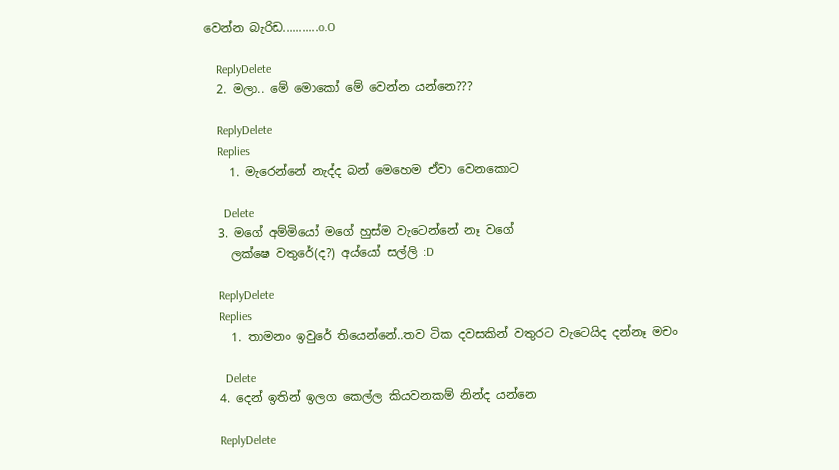වෙන්න බැරිඩ...........o.O

    ReplyDelete
  2. මලා.. මේ මොකෝ මේ වෙන්න යන්නෙ???

    ReplyDelete
    Replies
    1. මැරෙන්නේ නැද්ද බන් මෙහෙම ඒවා වෙනකොට

      Delete
  3. මගේ අම්මියෝ මගේ හුස්ම වැටෙන්නේ නෑ වගේ
    ලක්ෂෙ වතුරේ(ද?) අය්යෝ සල්ලි :D

    ReplyDelete
    Replies
    1. තාමනං ඉවුරේ තියෙන්නේ..තව ටික දවසකින් වතුරට වැටෙයිද දන්නෑ මචං

      Delete
  4. දෙන් ඉතින් ඉලග කෙල්ල කියවනකම් නින්ද යන්නෙ

    ReplyDelete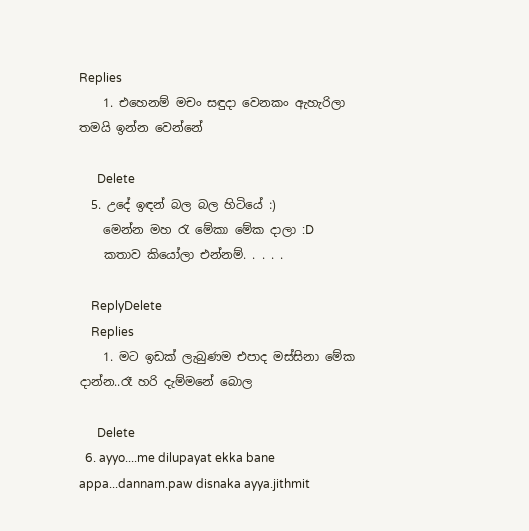Replies
    1. එහෙනම් මචං සඳුදා වෙනකං ඇහැරිලා තමයි ඉන්න වෙන්නේ

      Delete
  5. උදේ ඉඳන් බල බල හිටියේ :)
    මෙන්න මහ ‍රැ මේකා මේක දාලා :D
    කතාව කියෝලා එන්නම්. . . . .

    ReplyDelete
    Replies
    1. මට ඉඩක් ලැබුණම එපාද මස්සිනා මේක දාන්න..රෑ හරි දැම්මනේ බොල

      Delete
  6. ayyo....me dilupayat ekka bane appa...dannam.paw disnaka ayya.jithmit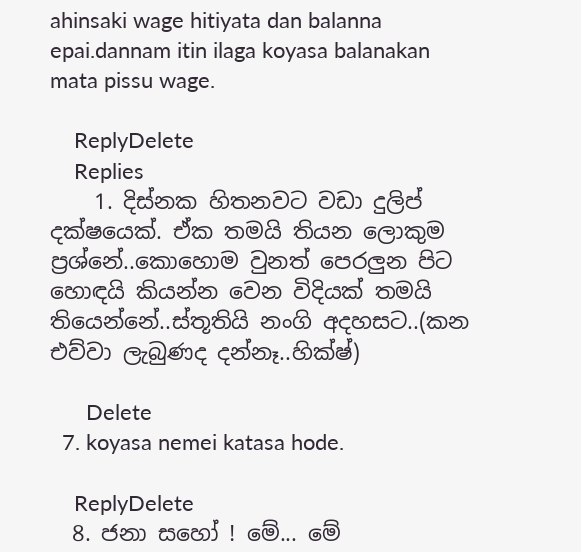ahinsaki wage hitiyata dan balanna epai.dannam itin ilaga koyasa balanakan mata pissu wage.

    ReplyDelete
    Replies
    1. දිස්නක හිතනවට වඩා දුලිප් දක්ෂයෙක්. ඒක තමයි තියන ලොකුම ප්‍රශ්නේ..කොහොම වුනත් පෙරලුන පිට හොඳයි කියන්න වෙන විදියක් තමයි තියෙන්නේ..ස්තූතියි නංගි අදහසට..(කන එව්වා ලැබුණද දන්නෑ..හික්ෂ්)

      Delete
  7. koyasa nemei katasa hode.

    ReplyDelete
  8. ජනා සහෝ ! මේ... මේ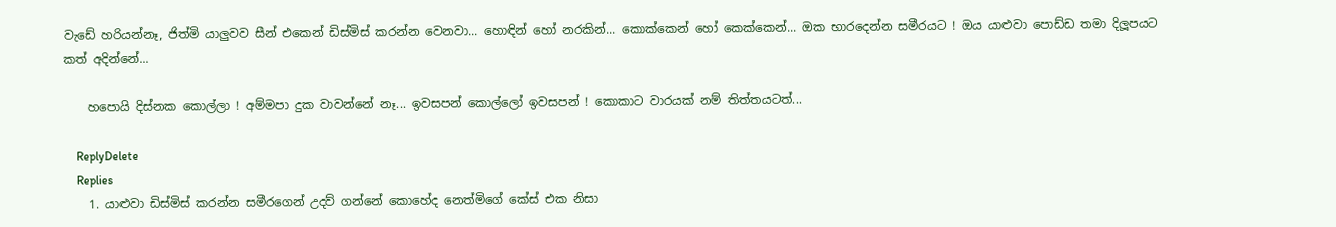වැඩේ හරියන්නෑ, ජිත්මි යාලුවව සීන් එකෙන් ඩිස්මිස් කරන්න වෙනවා... හොඳින් හෝ නරකින්... කොක්කෙන් හෝ කෙක්කෙන්... ඔක භාරදෙන්න සමීරයට ! ඔය යාළුවා පොඩ්ඩ තමා දිලූපයට කත් අදින්නේ...

    හපොයි දිස්නක කොල්ලා ! අම්මපා දුක වාවන්නේ නෑ... ඉවසපන් කොල්ලෝ ඉවසපන් ! කොකාට වාරයක් නම් තිත්තයටත්...

    ReplyDelete
    Replies
    1. යාළුවා ඩිස්මිස් කරන්න සමීරගෙන් උදව් ගන්නේ කොහේද නෙත්මිගේ කේස් එක නිසා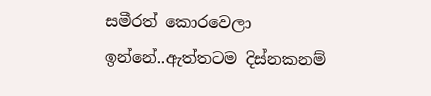සමීරත් කොරවෙලා ඉන්නේ..ඇත්තටම දිස්නකනම්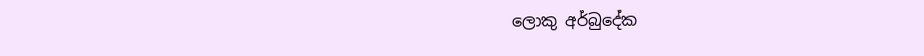ලොකු අර්බුදේක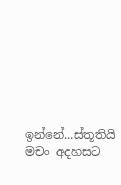ඉන්නේ...ස්තූතියි මචං අදහසට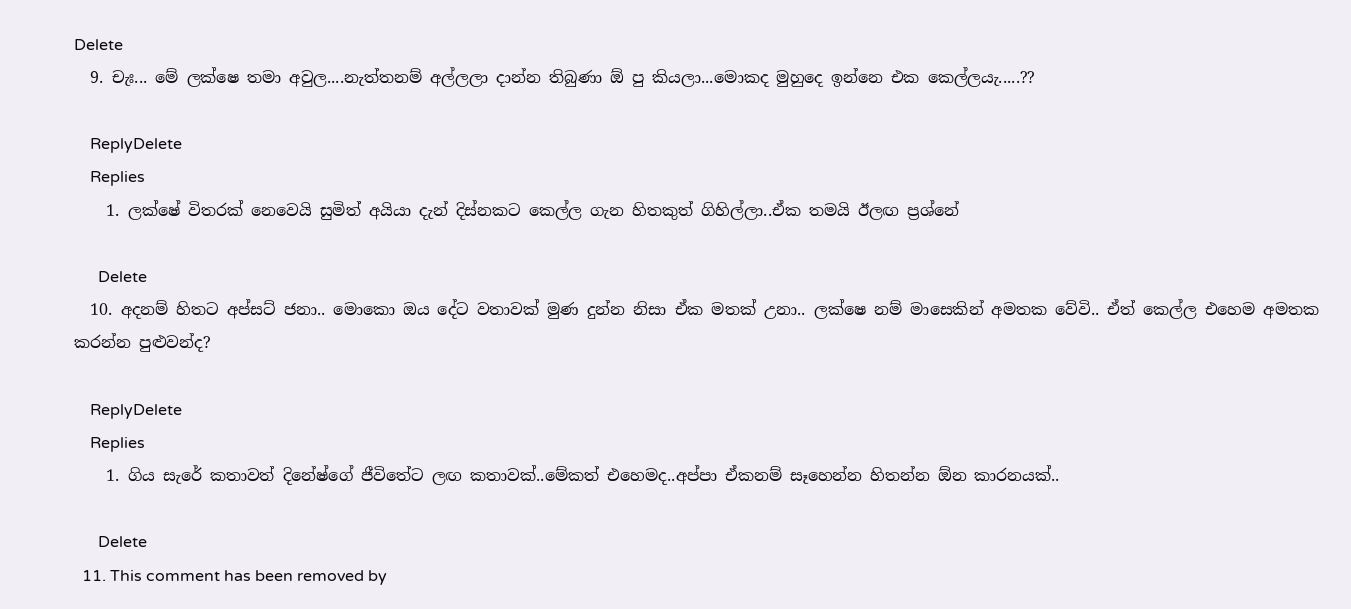Delete
  9. චැඃ... මේ ලක්ෂෙ තමා අවුල....නැත්තනම් අල්ලලා දාන්න තිබුණා ඕ පු කියලා...මොකද මුහුදෙ ඉන්නෙ එක කෙල්ලයැ.....??

    ReplyDelete
    Replies
    1. ලක්ෂේ විතරක් නෙවෙයි සුමිත් අයියා දැන් දිස්නකට කෙල්ල ගැන හිතකුත් ගිහිල්ලා..ඒක තමයි ඊලඟ ප්‍රශ්නේ

      Delete
  10. අදනම් හිතට අප්සට් ජනා.. මොකො ඔය දේට වතාවක් මුණ දුන්න නිසා ඒක මතක් උනා.. ලක්ෂෙ නම් මාසෙකින් අමතක වේවි.. ඒත් කෙල්ල එහෙම අමතක කරන්න පුළුවන්ද?

    ReplyDelete
    Replies
    1. ගිය සැරේ කතාවත් දිනේෂ්ගේ ජීවිතේට ලඟ කතාවක්..මේකත් එහෙමද..අප්පා ඒකනම් සෑහෙන්න හිතන්න ඕන කාරනයක්..

      Delete
  11. This comment has been removed by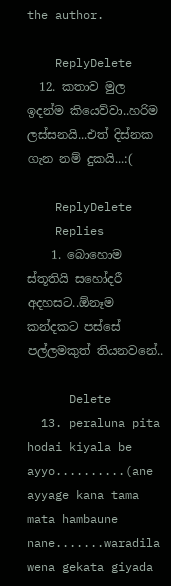the author.

    ReplyDelete
  12. කතාව මුල ඉදන්ම කියෙව්වා..හරිම ලස්සනයි...එත් දිස්නක ගැන නම් දුකයි...:(

    ReplyDelete
    Replies
    1. බොහොම ස්තූතියි සහෝදරී අදහසට..ඕනෑම කන්දකට පස්සේ පල්ලමකුත් තියනවනේ..

      Delete
  13. peraluna pita hodai kiyala be ayyo..........(ane ayyage kana tama mata hambaune nane.......waradila wena gekata giyada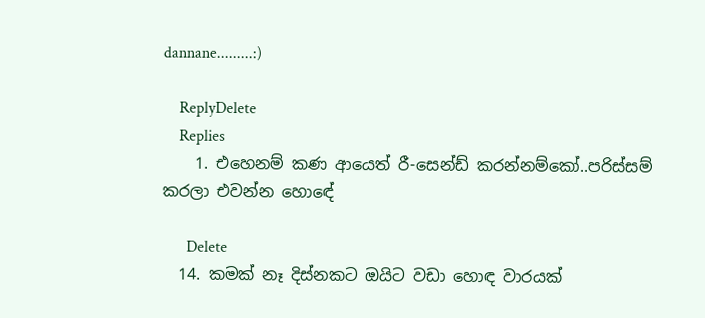dannane.........:)

    ReplyDelete
    Replies
    1. එහෙනම් කණ ආයෙත් රී-සෙන්ඩ් කරන්නම්කෝ..පරිස්සම් කරලා එවන්න හොඳේ

      Delete
  14. කමක් නෑ දිස්නකට ඔයිට වඩා හොඳ වාරයක්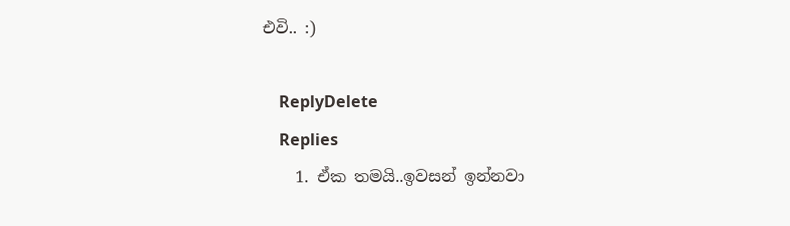එවි.. :)

    ReplyDelete
    Replies
    1. ඒක තමයි..ඉවසන් ඉන්නවා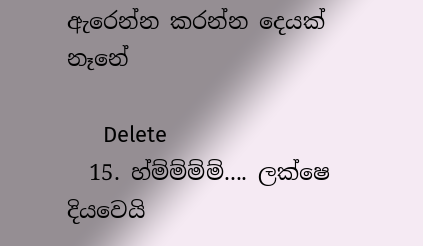ඇරෙන්න කරන්න දෙයක් නෑනේ

      Delete
  15. හ්ම්ම්ම්ම්.... ලක්ෂෙ දියවෙයි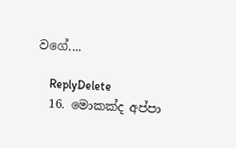වගේ....

    ReplyDelete
  16. මොකක්ද අප්පා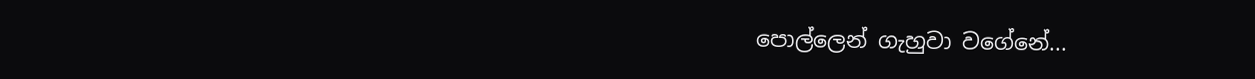පොල්ලෙන් ගැහුවා වගේනේ...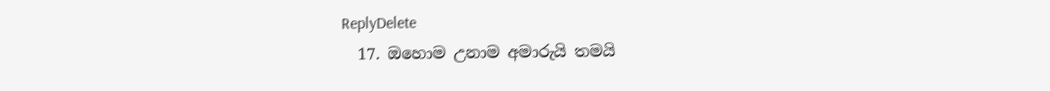ReplyDelete
  17. ඔහොම උනාම අමාරුයි තමයි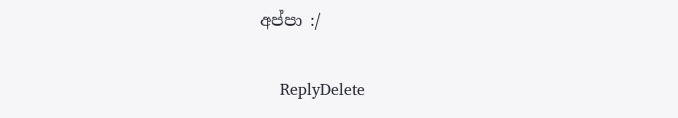අප්පා :/

    ReplyDelete